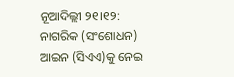ନୂଆଦିଲ୍ଲୀ ୨୧।୧୨: ନାଗରିକ (ସଂଶୋଧନ) ଆଇନ (ସିଏଏ)କୁ ନେଇ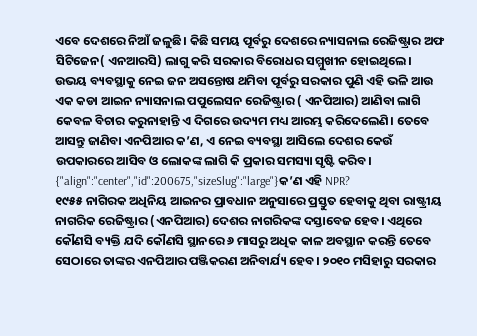ଏବେ ଦେଶରେ ନିଆଁ ଜଳୁଛି। କିଛି ସମୟ ପୂର୍ବରୁ ଦେଶରେ ନ୍ୟାସନାଲ ରେଜିଷ୍ଟ୍ରାର ଅଫ ସିଟିଜେନ( ଏନଆରସି) ଲାଗୁ କରି ସରକାର ବିରୋଧର ସମ୍ମୁଖୀନ ହୋଇଥିଲେ। ଉଭୟ ବ୍ୟବସ୍ଥାକୁ ନେଇ ଜନ ଅସନ୍ତୋଷ ଥମିବା ପୂର୍ବରୁ ସରକାର ପୁଣି ଏହି ଭଳି ଆଉ ଏକ କଡା ଆଇନ ନ୍ୟାସନାଲ ପପୁଲେସନ ରେଜିଷ୍ଟ୍ରାର ( ଏନପିଆର) ଆଣିବା ଲାଗି କେବଳ ବିଚାର କରୁନାହାନ୍ତି ଏ ଦିଗରେ ଉଦ୍ୟମ ମଧ୍ୟ ଆରମ୍ଭ କରିଦେଲେଣି। ତେବେ ଆସନ୍ତୁ ଜାଣିବା ଏନପିଆର କ’ଣ, ଏ ନେଇ ବ୍ୟବସ୍ଥା ଆସିଲେ ଦେଶର କେଉଁ ଉପକାରରେ ଆସିବ ଓ ଲୋକଙ୍କ ଲାଗି କି ପ୍ରକାର ସମସ୍ୟା ସୃଷ୍ଟି କରିବ।
{"align":"center","id":200675,"sizeSlug":"large"}କ’ଣ ଏହି NPR?
୧୯୫୫ ନାଗିରକ ଅଧିନିୟ ଆଇନର ପ୍ରାବଧାନ ଅନୁସାରେ ପ୍ରସ୍ତୁତ ହେବାକୁ ଥିବା ରାଷ୍ଟ୍ରୀୟ ନାଗରିକ ରେଜିଷ୍ଟ୍ରାର (ଏନପିଆର) ଦେଶର ନାଗରିକଙ୍କ ଦସ୍ତାବେଜ ହେବ। ଏଥିରେ କୌଣସି ବ୍ୟକ୍ତି ଯଦି କୌଣସି ସ୍ଥାନରେ ୬ ମାସରୁ ଅଧିକ କାଳ ଅବସ୍ଥାନ କରନ୍ତି ତେବେ ସେଠାରେ ତାଙ୍କର ଏନପିଆର ପଞ୍ଜିକରଣ ଅନିବାର୍ଯ୍ୟ ହେବ। ୨୦୧୦ ମସିହାରୁ ସରକାର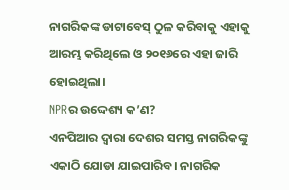ନାଗରିକଙ୍କ ଡାଟାବେସ୍ ଠୁଳ କରିବାକୁ ଏହାକୁ ଆରମ୍ଭ କରିଥିଲେ ଓ ୨୦୧୬ରେ ଏହା ଜାରି ହୋଇଥିଲା।
NPRର ଉଦ୍ଦେଶ୍ୟ କ’ଣ?
ଏନପିଆର ଦ୍ୱାରା ଦେଶର ସମସ୍ତ ନାଗରିକଙ୍କୁ ଏକାଠି ଯୋଡା ଯାଇପାରିବ। ନାଗରିକ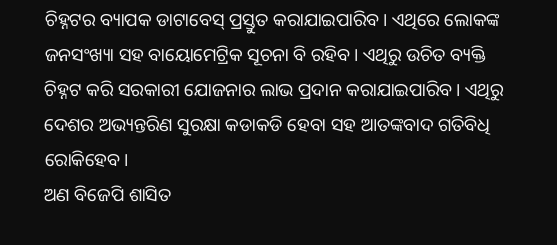ଚିହ୍ନଟର ବ୍ୟାପକ ଡାଟାବେସ୍ ପ୍ରସ୍ତୁତ କରାଯାଇପାରିବ। ଏଥିରେ ଲୋକଙ୍କ ଜନସଂଖ୍ୟା ସହ ବାୟୋମେଟ୍ରିକ ସୂଚନା ବି ରହିବ। ଏଥିରୁ ଉଚିତ ବ୍ୟକ୍ତି ଚିହ୍ନଟ କରି ସରକାରୀ ଯୋଜନାର ଲାଭ ପ୍ରଦାନ କରାଯାଇପାରିବ। ଏଥିରୁ ଦେଶର ଅଭ୍ୟନ୍ତରିଣ ସୁରକ୍ଷା କଡାକଡି ହେବା ସହ ଆତଙ୍କବାଦ ଗତିବିଧି ରୋକିହେବ।
ଅଣ ବିଜେପି ଶାସିତ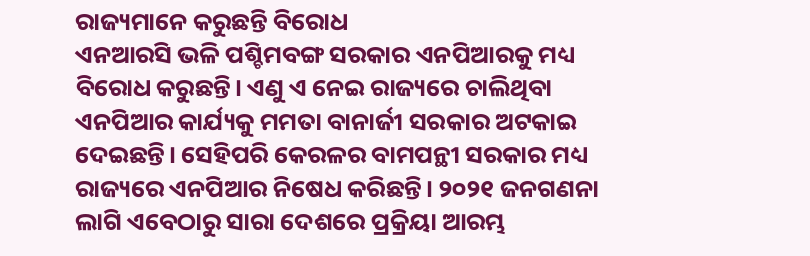ରାଜ୍ୟମାନେ କରୁଛନ୍ତି ବିରୋଧ
ଏନଆରସି ଭଳି ପଶ୍ଚିମବଙ୍ଗ ସରକାର ଏନପିଆରକୁ ମଧ୍ୟ ବିରୋଧ କରୁଛନ୍ତି। ଏଣୁ ଏ ନେଇ ରାଜ୍ୟରେ ଚାଲିଥିବା ଏନପିଆର କାର୍ଯ୍ୟକୁ ମମତା ବାନାର୍ଜୀ ସରକାର ଅଟକାଇ ଦେଇଛନ୍ତି। ସେହିପରି କେରଳର ବାମପନ୍ଥୀ ସରକାର ମଧ୍ୟ ରାଜ୍ୟରେ ଏନପିଆର ନିଷେଧ କରିଛନ୍ତି। ୨୦୨୧ ଜନଗଣନା ଲାଗି ଏବେଠାରୁ ସାରା ଦେଶରେ ପ୍ରକ୍ରିୟା ଆରମ୍ଭ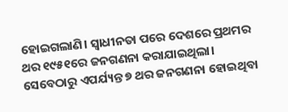ହୋଇଗଲାଣି। ସ୍ୱାଧୀନତା ପରେ ଦେଶରେ ପ୍ରଥମର ଥର ୧୯୫୧ରେ ଜନଗଣନା କରାଯାଇଥିଲା। ସେବେଠାରୁ ଏପର୍ଯ୍ୟନ୍ତ ୭ ଥର ଜନଗଣନା ହୋଇଥିବା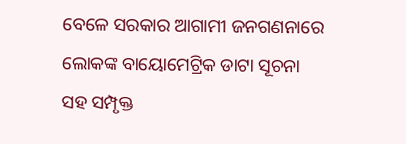ବେଳେ ସରକାର ଆଗାମୀ ଜନଗଣନାରେ ଲୋକଙ୍କ ବାୟୋମେଟ୍ରିକ ଡାଟା ସୂଚନା ସହ ସମ୍ପୃକ୍ତ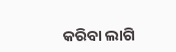କରିବା ଲାଗି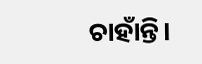ଚାହାଁନ୍ତି।